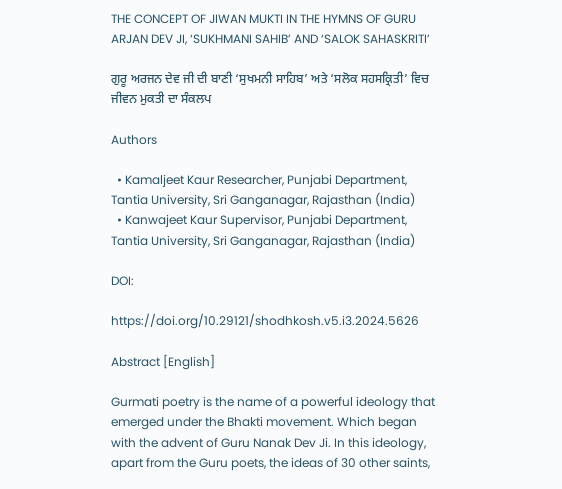THE CONCEPT OF JIWAN MUKTI IN THE HYMNS OF GURU ARJAN DEV JI, ‘SUKHMANI SAHIB’ AND ‘SALOK SAHASKRITI’

ਗੁਰੂ ਅਰਜਨ ਦੇਵ ਜੀ ਦੀ ਬਾਣੀ ‘ਸੁਖਮਨੀ ਸਾਹਿਬ’ ਅਤੇ ‘ਸਲੋਕ ਸਹਸਕ੍ਰਿਤੀ’ ਵਿਚ ਜੀਵਨ ਮੁਕਤੀ ਦਾ ਸੰਕਲਪ

Authors

  • Kamaljeet Kaur Researcher, Punjabi Department, Tantia University, Sri Ganganagar, Rajasthan (India)
  • Kanwajeet Kaur Supervisor, Punjabi Department, Tantia University, Sri Ganganagar, Rajasthan (India)

DOI:

https://doi.org/10.29121/shodhkosh.v5.i3.2024.5626

Abstract [English]

Gurmati poetry is the name of a powerful ideology that emerged under the Bhakti movement. Which began with the advent of Guru Nanak Dev Ji. In this ideology, apart from the Guru poets, the ideas of 30 other saints,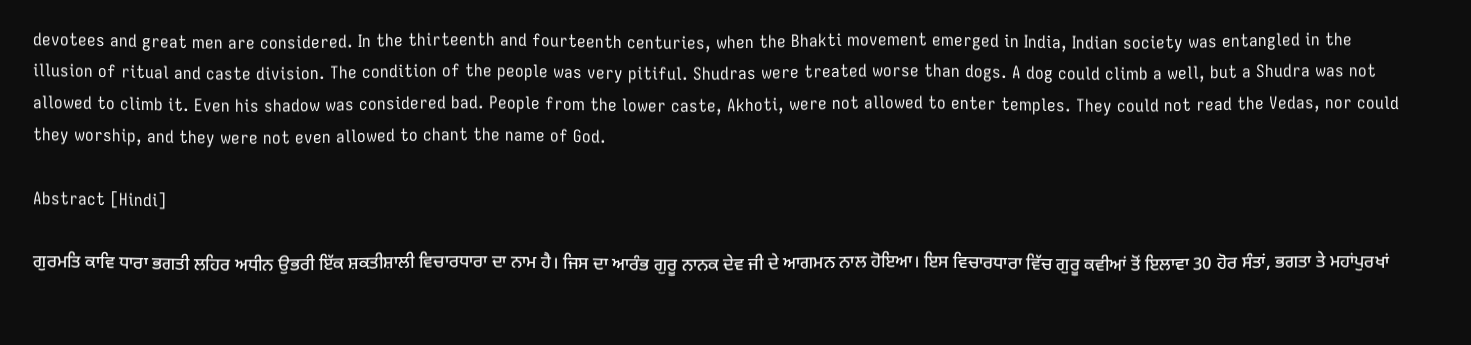devotees and great men are considered. In the thirteenth and fourteenth centuries, when the Bhakti movement emerged in India, Indian society was entangled in the illusion of ritual and caste division. The condition of the people was very pitiful. Shudras were treated worse than dogs. A dog could climb a well, but a Shudra was not allowed to climb it. Even his shadow was considered bad. People from the lower caste, Akhoti, were not allowed to enter temples. They could not read the Vedas, nor could they worship, and they were not even allowed to chant the name of God.

Abstract [Hindi]

ਗੁਰਮਤਿ ਕਾਵਿ ਧਾਰਾ ਭਗਤੀ ਲਹਿਰ ਅਧੀਨ ਉਭਰੀ ਇੱਕ ਸ਼ਕਤੀਸ਼ਾਲੀ ਵਿਚਾਰਧਾਰਾ ਦਾ ਨਾਮ ਹੈ। ਜਿਸ ਦਾ ਆਰੰਭ ਗੁਰੂ ਨਾਨਕ ਦੇਵ ਜੀ ਦੇ ਆਗਮਨ ਨਾਲ ਹੋਇਆ। ਇਸ ਵਿਚਾਰਧਾਰਾ ਵਿੱਚ ਗੁਰੂ ਕਵੀਆਂ ਤੋਂ ਇਲਾਵਾ 30 ਹੋਰ ਸੰਤਾਂ, ਭਗਤਾ ਤੇ ਮਹਾਂਪੁਰਖਾਂ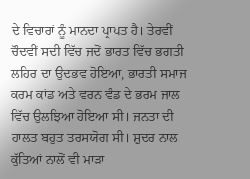ਦੇ ਵਿਚਾਰਾਂ ਨੂੰ ਮਾਨਦਾ ਪ੍ਰਾਪਤ ਹੈ। ਤੇਰਵੀਂ ਚੌਦਵੀਂ ਸਦੀ ਵਿੱਚ ਜਦੋਂ ਭਾਰਤ ਵਿੱਚ ਭਗਤੀ ਲਹਿਰ ਦਾ ਉਦਭਵ ਹੋਇਆ, ਭਾਰਤੀ ਸਮਾਜ ਕਰਮ ਕਾਂਡ ਅਤੇ ਵਰਨ ਵੰਡ ਦੇ ਭਰਮ ਜਾਲ ਵਿੱਚ ਉਲਝਿਆ ਹੋਇਆ ਸੀ। ਜਨਤਾ ਦੀ ਹਾਲਤ ਬਹੁਤ ਤਰਸਯੋਗ ਸੀ। ਸ਼ੁਦਰ ਨਾਲ ਕੁੱਤਿਆਂ ਨਾਲੋਂ ਵੀ ਮਾੜਾ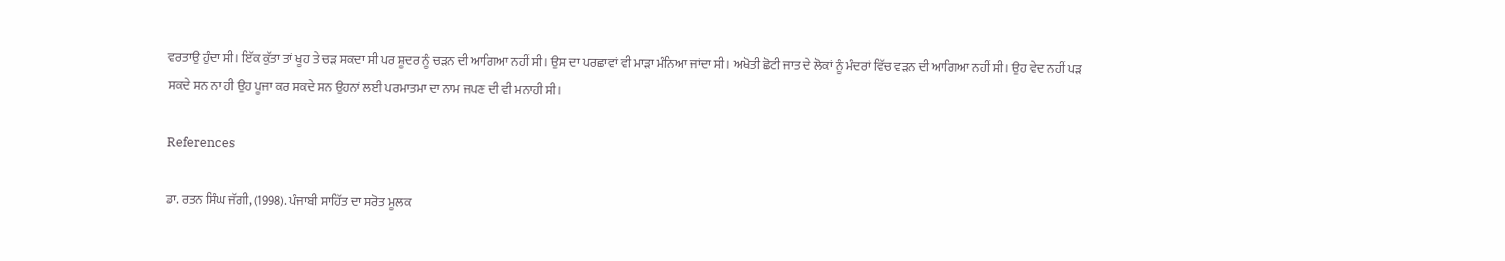ਵਰਤਾਉ ਹੁੰਦਾ ਸੀ। ਇੱਕ ਕੁੱਤਾ ਤਾਂ ਖੂਹ ਤੇ ਚੜ ਸਕਦਾ ਸੀ ਪਰ ਸ਼ੂਦਰ ਨੂੰ ਚੜਨ ਦੀ ਆਗਿਆ ਨਹੀਂ ਸੀ। ਉਸ ਦਾ ਪਰਛਾਵਾਂ ਵੀ ਮਾੜਾ ਮੰਨਿਆ ਜਾਂਦਾ ਸੀ। ਅਖੋਤੀ ਛੋਟੀ ਜਾਤ ਦੇ ਲੋਕਾਂ ਨੂੰ ਮੰਦਰਾਂ ਵਿੱਚ ਵੜਨ ਦੀ ਆਗਿਆ ਨਹੀਂ ਸੀ। ਉਹ ਵੇਦ ਨਹੀਂ ਪੜ ਸਕਦੇ ਸਨ ਨਾ ਹੀ ਉਹ ਪੂਜਾ ਕਰ ਸਕਦੇ ਸਨ ਉਹਨਾਂ ਲਈ ਪਰਮਾਤਮਾ ਦਾ ਨਾਮ ਜਪਣ ਦੀ ਵੀ ਮਨਾਹੀ ਸੀ।

References

ਡਾ. ਰਤਨ ਸਿੰਘ ਜੱਗੀ, (1998). ਪੰਜਾਬੀ ਸਾਹਿੱਤ ਦਾ ਸਰੋਤ ਮੂਲਕ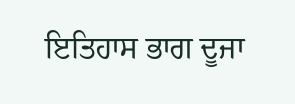ਇਤਿਹਾਸ ਭਾਗ ਦੂਜਾ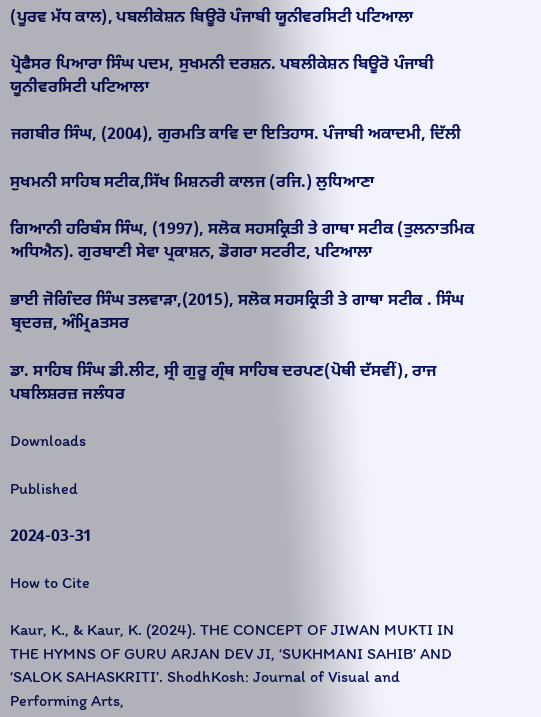(ਪੂਰਵ ਮੱਧ ਕਾਲ), ਪਬਲੀਕੇਸ਼ਨ ਬਿਊਰੋ ਪੰਜਾਬੀ ਯੂਨੀਵਰਸਿਟੀ ਪਟਿਆਲਾ

ਪ੍ਰੋਫੈਸਰ ਪਿਆਰਾ ਸਿੰਘ ਪਦਮ, ਸੁਖਮਨੀ ਦਰਸ਼ਨ. ਪਬਲੀਕੇਸ਼ਨ ਬਿਊਰੋ ਪੰਜਾਬੀ ਯੂਨੀਵਰਸਿਟੀ ਪਟਿਆਲਾ

ਜਗਬੀਰ ਸਿੰਘ, (2004), ਗੁਰਮਤਿ ਕਾਵਿ ਦਾ ਇਤਿਹਾਸ. ਪੰਜਾਬੀ ਅਕਾਦਮੀ, ਦਿੱਲੀ

ਸੁਖਮਨੀ ਸਾਹਿਬ ਸਟੀਕ,ਸਿੱਖ ਮਿਸ਼ਨਰੀ ਕਾਲਜ (ਰਜਿ.) ਲੁਧਿਆਣਾ

ਗਿਆਨੀ ਹਰਿਬੰਸ ਸਿੰਘ, (1997), ਸਲੋਕ ਸਹਸਕ੍ਰਿਤੀ ਤੇ ਗਾਥਾ ਸਟੀਕ (ਤੁਲਨਾਤਮਿਕ ਅਧਿਐਨ). ਗੁਰਬਾਣੀ ਸੇਵਾ ਪ੍ਰਕਾਸ਼ਨ, ਡੋਗਰਾ ਸਟਰੀਟ, ਪਟਿਆਲਾ

ਭਾਈ ਜੋਗਿੰਦਰ ਸਿੰਘ ਤਲਵਾੜਾ,(2015), ਸਲੋਕ ਸਹਸਕ੍ਰਿਤੀ ਤੇ ਗਾਥਾ ਸਟੀਕ . ਸਿੰਘ ਬ੍ਰਦਰਜ਼, ਅੰਮ੍ਰਿaਤਸਰ

ਡਾ. ਸਾਹਿਬ ਸਿੰਘ ਡੀ.ਲੀਟ, ਸ੍ਰੀ ਗੁਰੂ ਗ੍ਰੰਥ ਸਾਹਿਬ ਦਰਪਣ(ਪੋਥੀ ਦੱਸਵੀਂ), ਰਾਜ ਪਬਲਿਸ਼ਰਜ਼ ਜਲੰਧਰ

Downloads

Published

2024-03-31

How to Cite

Kaur, K., & Kaur, K. (2024). THE CONCEPT OF JIWAN MUKTI IN THE HYMNS OF GURU ARJAN DEV JI, ‘SUKHMANI SAHIB’ AND ‘SALOK SAHASKRITI’. ShodhKosh: Journal of Visual and Performing Arts,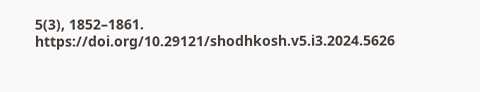5(3), 1852–1861. https://doi.org/10.29121/shodhkosh.v5.i3.2024.5626